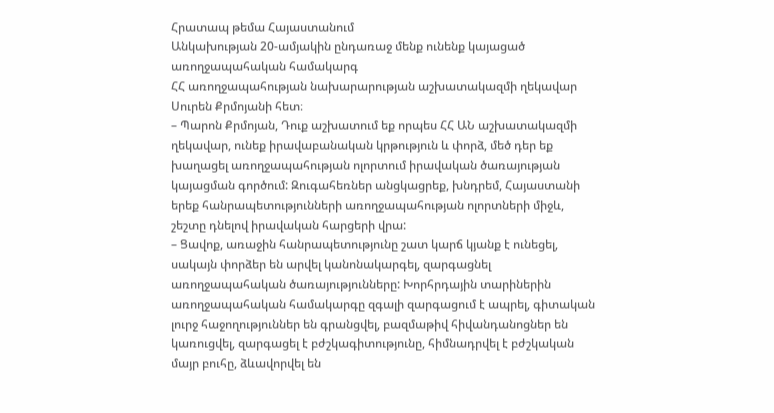Հրատապ թեմա Հայաստանում
Անկախության 20-ամյակին ընդառաջ մենք ունենք կայացած առողջապահական համակարգ
ՀՀ առողջապահության նախարարության աշխատակազմի ղեկավար Սուրեն Քրմոյանի հետ։
– Պարոն Քրմոյան, Դուք աշխատում եք որպես ՀՀ ԱՆ աշխատակազմի ղեկավար, ունեք իրավաբանական կրթություն և փորձ, մեծ դեր եք խաղացել առողջապահության ոլորտում իրավական ծառայության կայացման գործում: Զուգահեռներ անցկացրեք, խնդրեմ, Հայաստանի երեք հանրապետությունների առողջապահության ոլորտների միջև, շեշտը դնելով իրավական հարցերի վրա:
– Ցավոք, առաջին հանրապետությունը շատ կարճ կյանք է ունեցել, սակայն փորձեր են արվել կանոնակարգել, զարգացնել առողջապահական ծառայությունները: Խորհրդային տարիներին առողջապահական համակարգը զգալի զարգացում է ապրել, գիտական լուրջ հաջողություններ են գրանցվել, բազմաթիվ հիվանդանոցներ են կառուցվել, զարգացել է բժշկագիտությունը, հիմնադրվել է բժշկական մայր բուհը, ձևավորվել են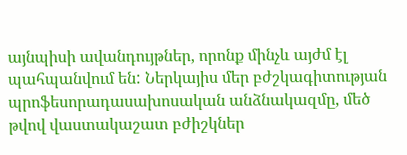այնպիսի ավանդույթներ, որոնք մինչև այժմ էլ պահպանվում են: Ներկայիս մեր բժշկագիտության պրոֆեսորադասախոսական անձնակազմը, մեծ թվով վաստակաշատ բժիշկներ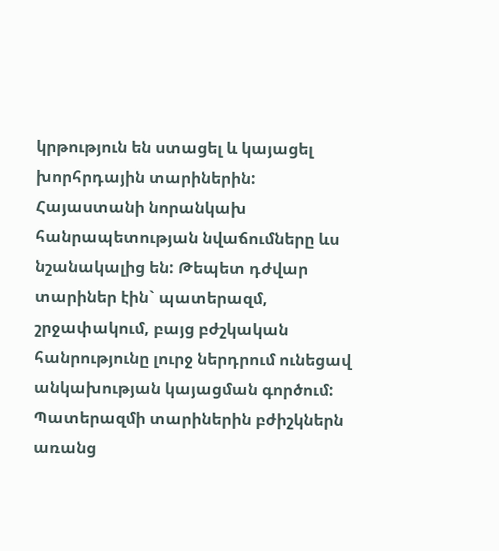կրթություն են ստացել և կայացել խորհրդային տարիներին: Հայաստանի նորանկախ հանրապետության նվաճումները ևս նշանակալից են: Թեպետ դժվար տարիներ էին` պատերազմ, շրջափակում, բայց բժշկական հանրությունը լուրջ ներդրում ունեցավ անկախության կայացման գործում: Պատերազմի տարիներին բժիշկներն առանց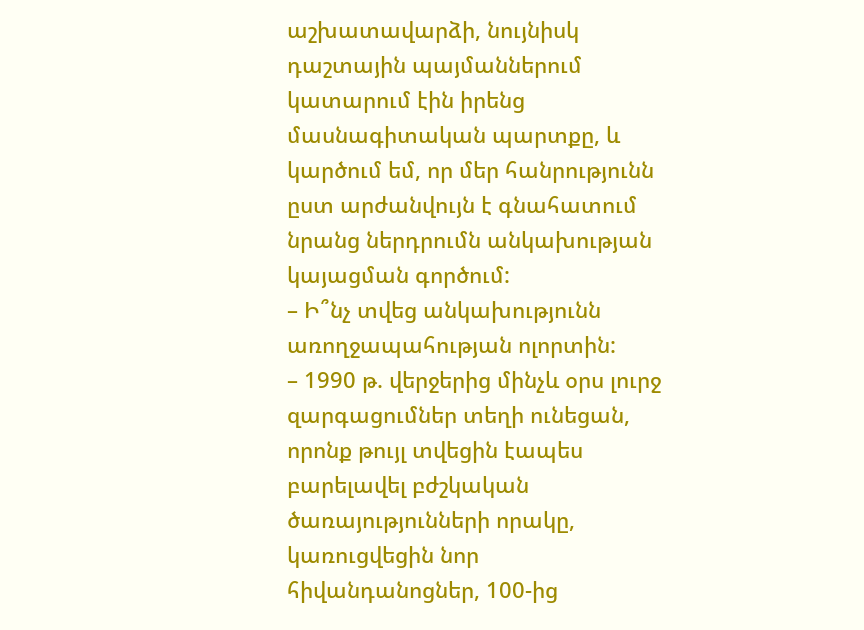աշխատավարձի, նույնիսկ դաշտային պայմաններում կատարում էին իրենց մասնագիտական պարտքը, և կարծում եմ, որ մեր հանրությունն ըստ արժանվույն է գնահատում նրանց ներդրումն անկախության կայացման գործում:
– Ի՞նչ տվեց անկախությունն առողջապահության ոլորտին:
– 1990 թ. վերջերից մինչև օրս լուրջ զարգացումներ տեղի ունեցան, որոնք թույլ տվեցին էապես բարելավել բժշկական ծառայությունների որակը, կառուցվեցին նոր հիվանդանոցներ, 100-ից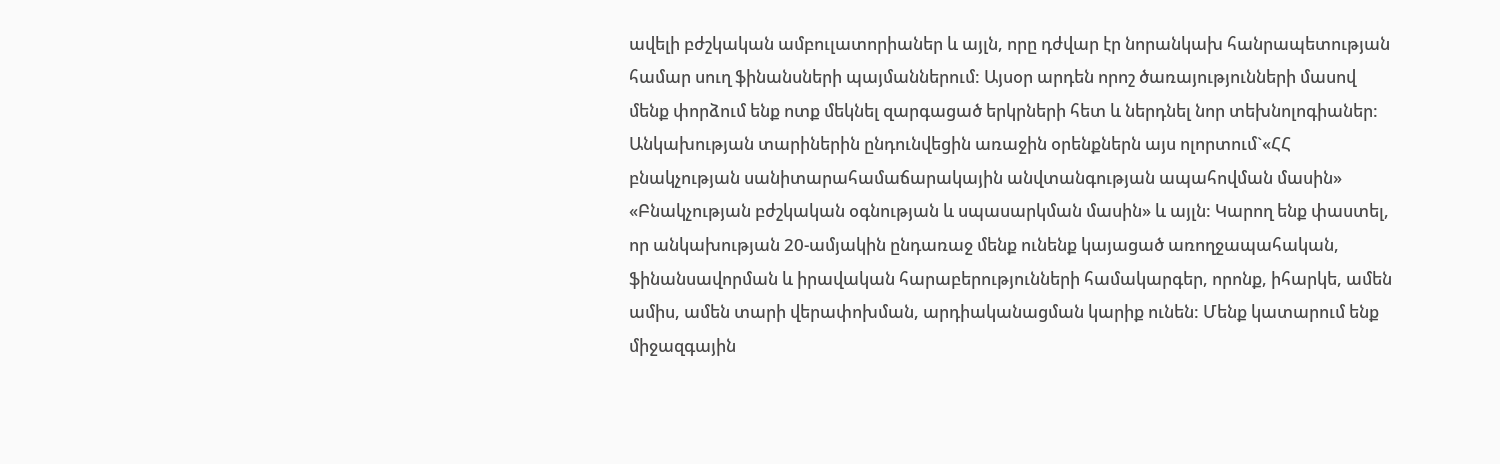ավելի բժշկական ամբուլատորիաներ և այլն, որը դժվար էր նորանկախ հանրապետության համար սուղ ֆինանսների պայմաններում: Այսօր արդեն որոշ ծառայությունների մասով մենք փորձում ենք ոտք մեկնել զարգացած երկրների հետ և ներդնել նոր տեխնոլոգիաներ: Անկախության տարիներին ընդունվեցին առաջին օրենքներն այս ոլորտում`«ՀՀ բնակչության սանիտարահամաճարակային անվտանգության ապահովման մասին» «Բնակչության բժշկական օգնության և սպասարկման մասին» և այլն: Կարող ենք փաստել, որ անկախության 20-ամյակին ընդառաջ մենք ունենք կայացած առողջապահական, ֆինանսավորման և իրավական հարաբերությունների համակարգեր, որոնք, իհարկե, ամեն ամիս, ամեն տարի վերափոխման, արդիականացման կարիք ունեն: Մենք կատարում ենք միջազգային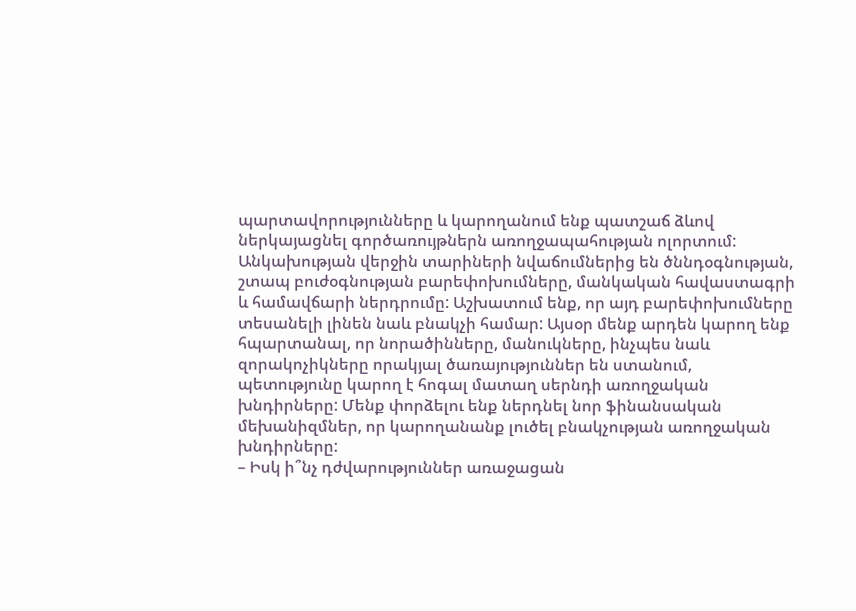պարտավորությունները և կարողանում ենք պատշաճ ձևով ներկայացնել գործառույթներն առողջապահության ոլորտում:
Անկախության վերջին տարիների նվաճումներից են ծննդօգնության, շտապ բուժօգնության բարեփոխումները, մանկական հավաստագրի և համավճարի ներդրումը: Աշխատում ենք, որ այդ բարեփոխումները տեսանելի լինեն նաև բնակչի համար: Այսօր մենք արդեն կարող ենք հպարտանալ, որ նորածինները, մանուկները, ինչպես նաև զորակոչիկները որակյալ ծառայություններ են ստանում, պետությունը կարող է հոգալ մատաղ սերնդի առողջական խնդիրները: Մենք փորձելու ենք ներդնել նոր ֆինանսական մեխանիզմներ, որ կարողանանք լուծել բնակչության առողջական խնդիրները:
– Իսկ ի՞նչ դժվարություններ առաջացան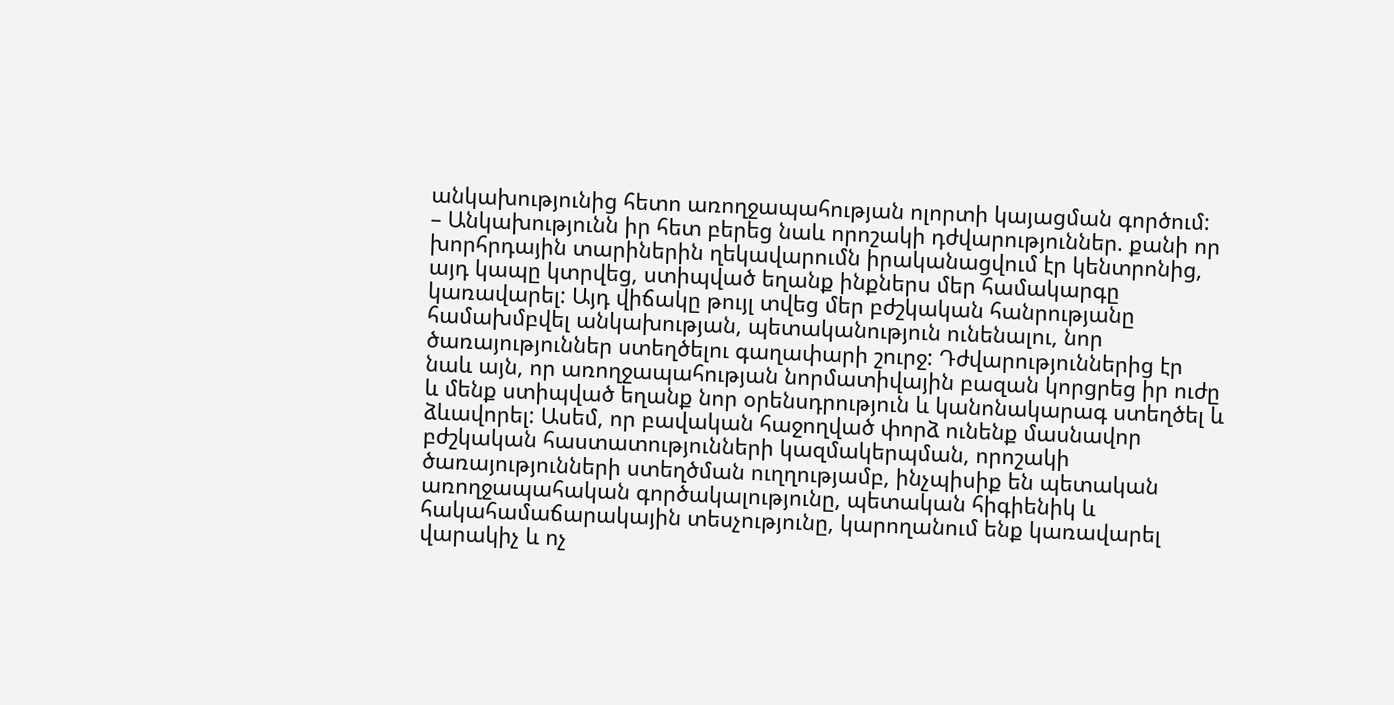անկախությունից հետո առողջապահության ոլորտի կայացման գործում:
– Անկախությունն իր հետ բերեց նաև որոշակի դժվարություններ. քանի որ խորհրդային տարիներին ղեկավարումն իրականացվում էր կենտրոնից, այդ կապը կտրվեց, ստիպված եղանք ինքներս մեր համակարգը կառավարել: Այդ վիճակը թույլ տվեց մեր բժշկական հանրությանը համախմբվել անկախության, պետականություն ունենալու, նոր ծառայություններ ստեղծելու գաղափարի շուրջ: Դժվարություններից էր նաև այն, որ առողջապահության նորմատիվային բազան կորցրեց իր ուժը և մենք ստիպված եղանք նոր օրենսդրություն և կանոնակարագ ստեղծել և ձևավորել: Ասեմ, որ բավական հաջողված փորձ ունենք մասնավոր բժշկական հաստատությունների կազմակերպման, որոշակի ծառայությունների ստեղծման ուղղությամբ, ինչպիսիք են պետական առողջապահական գործակալությունը, պետական հիգիենիկ և հակահամաճարակային տեսչությունը, կարողանում ենք կառավարել վարակիչ և ոչ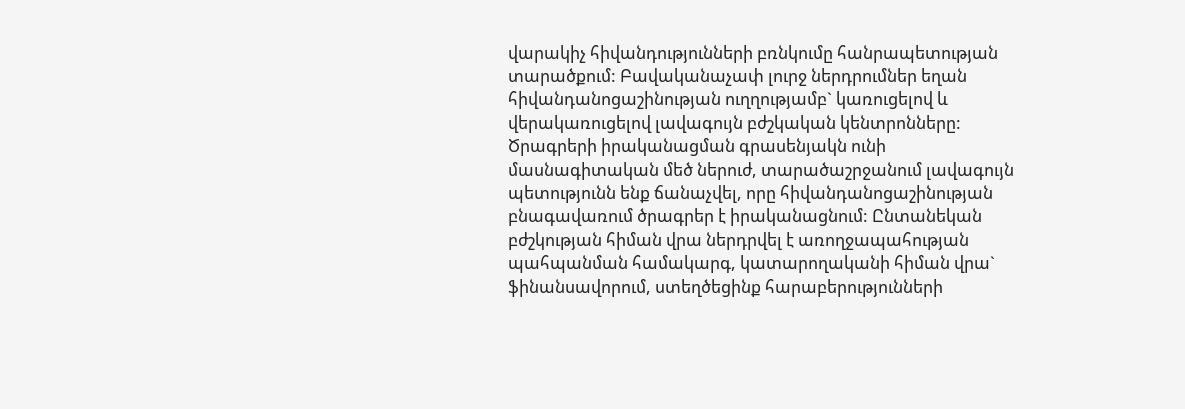վարակիչ հիվանդությունների բռնկումը հանրապետության տարածքում: Բավականաչափ լուրջ ներդրումներ եղան հիվանդանոցաշինության ուղղությամբ` կառուցելով և վերակառուցելով լավագույն բժշկական կենտրոնները: Ծրագրերի իրականացման գրասենյակն ունի մասնագիտական մեծ ներուժ, տարածաշրջանում լավագույն պետությունն ենք ճանաչվել, որը հիվանդանոցաշինության բնագավառում ծրագրեր է իրականացնում: Ընտանեկան բժշկության հիման վրա ներդրվել է առողջապահության պահպանման համակարգ, կատարողականի հիման վրա` ֆինանսավորում, ստեղծեցինք հարաբերությունների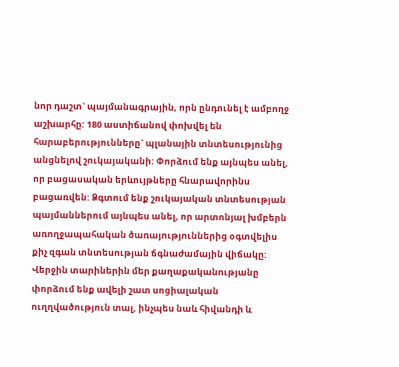նոր դաշտ` պայմանագրային, որն ընդունել է ամբողջ աշխարհը: 180 աստիճանով փոխվել են հարաբերությունները` պլանային տնտեսությունից անցնելով շուկայականի: Փորձում ենք այնպես անել, որ բացասական երևույթները հնարավորինս բացառվեն: Ձգտում ենք շուկայական տնտեսության պայմաններում այնպես անել, որ արտոնյալ խմբերն առողջապահական ծառայություններից օգտվելիս քիչ զգան տնտեսության ճգնաժամային վիճակը: Վերջին տարիներին մեր քաղաքականությանը փորձում ենք ավելի շատ սոցիալական ուղղվածություն տալ, ինչպես նաև հիվանդի և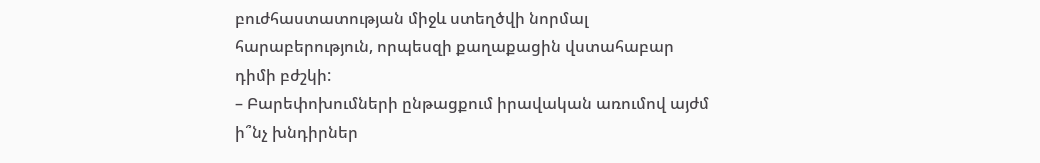բուժհաստատության միջև ստեղծվի նորմալ հարաբերություն, որպեսզի քաղաքացին վստահաբար դիմի բժշկի:
– Բարեփոխումների ընթացքում իրավական առումով այժմ ի՞նչ խնդիրներ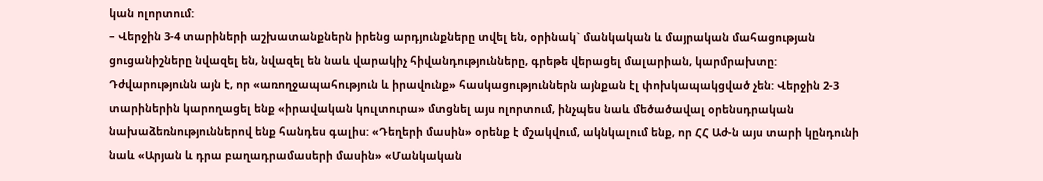կան ոլորտում:
– Վերջին 3-4 տարիների աշխատանքներն իրենց արդյունքները տվել են, օրինակ` մանկական և մայրական մահացության ցուցանիշները նվազել են, նվազել են նաև վարակիչ հիվանդությունները, գրեթե վերացել մալարիան, կարմրախտը: Դժվարությունն այն է, որ «առողջապահություն և իրավունք» հասկացություններն այնքան էլ փոխկապակցված չեն: Վերջին 2-3 տարիներին կարողացել ենք «իրավական կուլտուրա» մտցնել այս ոլորտում, ինչպես նաև մեծածավալ օրենսդրական նախաձեռնություններով ենք հանդես գալիս: «Դեղերի մասին» օրենք է մշակվում, ակնկալում ենք, որ ՀՀ Աժ-ն այս տարի կընդունի նաև «Արյան և դրա բաղադրամասերի մասին» «Մանկական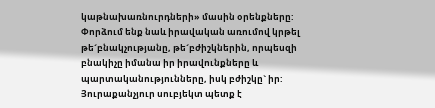կաթնախառնուրդների» մասին օրենքները: Փորձում ենք նաև իրավական առումով կրթել թե´բնակչությանը, թե´բժիշկներին, որպեսզի բնակիչը իմանա իր իրավունքները և պարտականությունները, իսկ բժիշկը` իր: Յուրաքանչյուր սուբյեկտ պետք է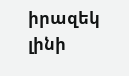իրազեկ լինի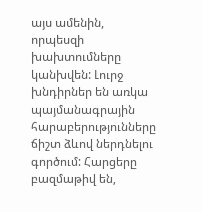այս ամենին, որպեսզի խախտումները կանխվեն: Լուրջ խնդիրներ են առկա պայմանագրային հարաբերությունները ճիշտ ձևով ներդնելու գործում: Հարցերը բազմաթիվ են,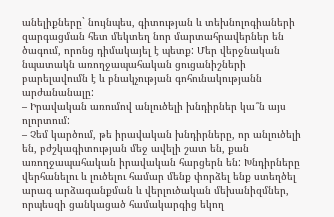անելիքները` նույնպես, գիտության և տեխնոլոգիաների զարգացման հետ մեկտեղ նոր մարտահրավերներ են ծագում, որոնց դիմակայել է պետք: Մեր վերջնական նպատակն առողջապահական ցուցանիշների բարելավումն է և բնակչության գոհունակությանն արժանանալը:
– Իրավական առումով անլուծելի խնդիրներ կա՞ն այս ոլորտում:
– Չեմ կարծում, թե իրավական խնդիրները, որ անլուծելի են, բժշկագիտության մեջ ավելի շատ են, քան առողջապահական իրավական հարցերն են: Խնդիրները վերհանելու և լուծելու համար մենք փորձել ենք ստեղծել արագ արձագանքման և վերլուծական մեխանիզմներ, որպեսզի ցանկացած համակարգից եկող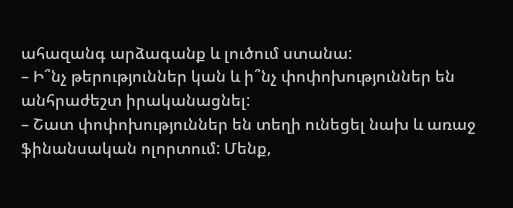ահազանգ արձագանք և լուծում ստանա:
– Ի՞նչ թերություններ կան և ի՞նչ փոփոխություններ են անհրաժեշտ իրականացնել:
– Շատ փոփոխություններ են տեղի ունեցել նախ և առաջ ֆինանսական ոլորտում: Մենք,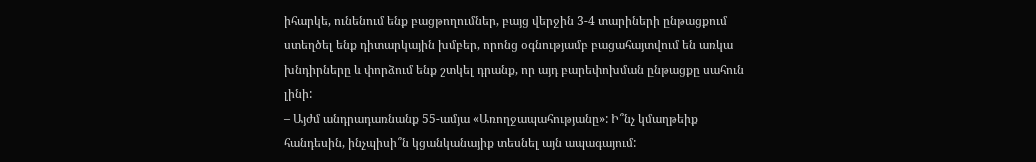իհարկե, ունենում ենք բացթողումներ, բայց վերջին 3-4 տարիների ընթացքում ստեղծել ենք դիտարկային խմբեր, որոնց օգնությամբ բացահայտվում են առկա խնդիրները և փորձում ենք շտկել դրանք, որ այդ բարեփոխման ընթացքը սահուն լինի:
– Այժմ անդրադառնանք 55-ամյա «Առողջապահությանը»: Ի՞նչ կմաղթեիք հանդեսին, ինչպիսի՞ն կցանկանայիք տեսնել այն ապագայում: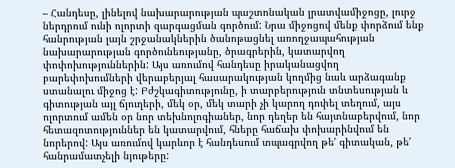– Հանդեսը, լինելով նախարարության պաշտոնական լրատվամիջոցը, լուրջ ներդրում ունի ոլորտի զարգացման գործում: Նրա միջոցով մենք փորձում ենք հանրության լայն շրջանակներին ծանոթացնել առողջապահության նախարարության գործունեությանը, ծրագրերին, կատարվող փոփոխություններին: Այս առումով հանդեսը իրականացվող բարեփոխումների վերաբերյալ հասարակության կողմից նաև արձագանք ստանալու միջոց է: Բժշկագիտությունը, ի տարբերություն տնտեսության և գիտության այլ ճյուղերի, մեկ օր, մեկ տարի չի կարող դոփել տեղում, այս ոլորտում ամեն օր նոր տեխնոլոգիաներ, նոր դեղեր են հայտնաբերվում, նոր հետազոտություններ են կատարվում, հները հաճախ փոխարինվում են նորերով: Այս առումով կարևոր է հանդեսում տպագրվող թե′ գիտական, թե′ հանրամատչելի նյութերը: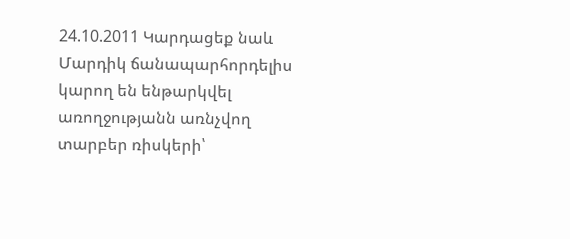24.10.2011 Կարդացեք նաև
Մարդիկ ճանապարհորդելիս կարող են ենթարկվել առողջությանն առնչվող տարբեր ռիսկերի՝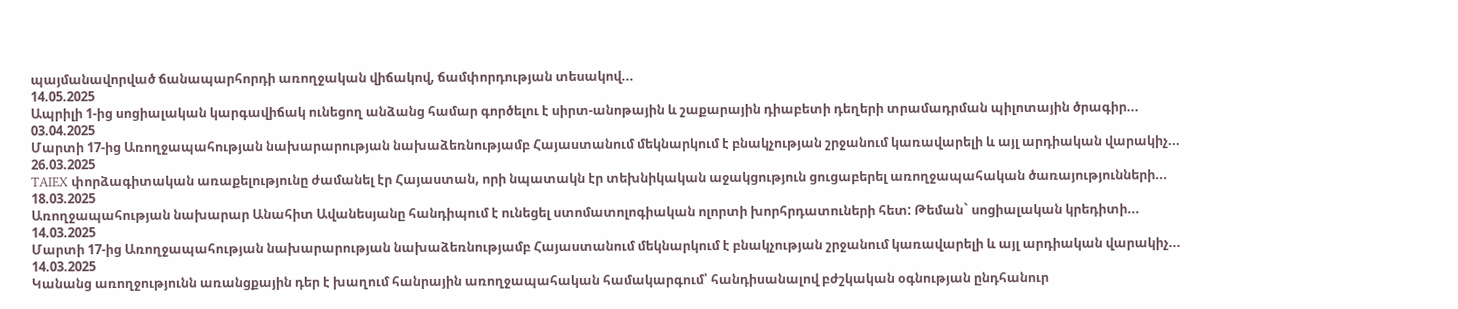պայմանավորված ճանապարհորդի առողջական վիճակով, ճամփորդության տեսակով...
14.05.2025
Ապրիլի 1-ից սոցիալական կարգավիճակ ունեցող անձանց համար գործելու է սիրտ-անոթային և շաքարային դիաբետի դեղերի տրամադրման պիլոտային ծրագիր...
03.04.2025
Մարտի 17-ից Առողջապահության նախարարության նախաձեռնությամբ Հայաստանում մեկնարկում է բնակչության շրջանում կառավարելի և այլ արդիական վարակիչ...
26.03.2025
TAIEX փորձագիտական առաքելությունը ժամանել էր Հայաստան, որի նպատակն էր տեխնիկական աջակցություն ցուցաբերել առողջապահական ծառայությունների...
18.03.2025
Առողջապահության նախարար Անահիտ Ավանեսյանը հանդիպում է ունեցել ստոմատոլոգիական ոլորտի խորհրդատուների հետ: Թեման` սոցիալական կրեդիտի...
14.03.2025
Մարտի 17-ից Առողջապահության նախարարության նախաձեռնությամբ Հայաստանում մեկնարկում է բնակչության շրջանում կառավարելի և այլ արդիական վարակիչ...
14.03.2025
Կանանց առողջությունն առանցքային դեր է խաղում հանրային առողջապահական համակարգում՝ հանդիսանալով բժշկական օգնության ընդհանուր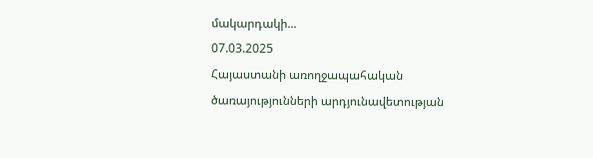մակարդակի...
07.03.2025
Հայաստանի առողջապահական ծառայությունների արդյունավետության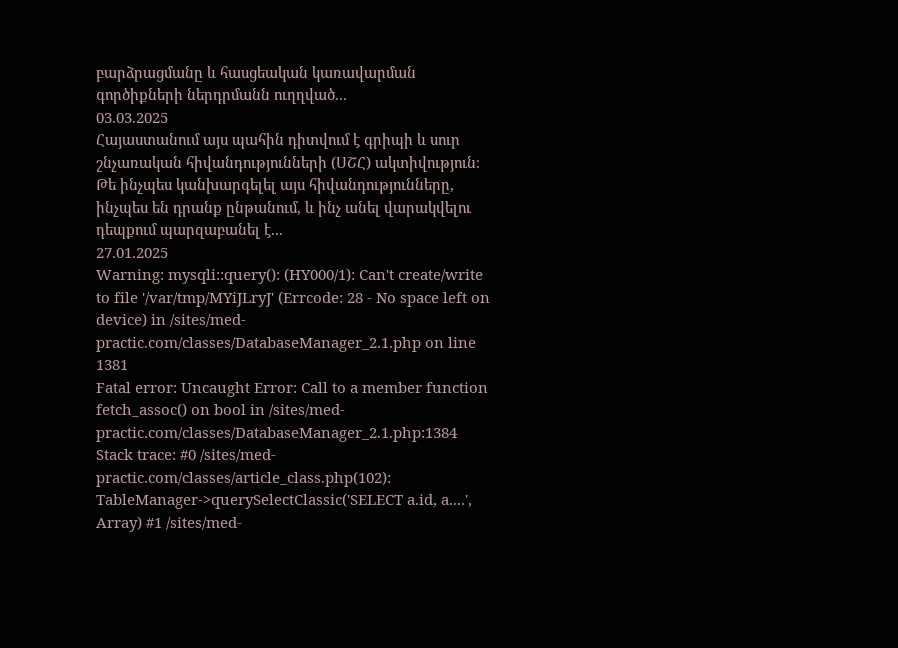բարձրացմանը և հասցեական կառավարման գործիքների ներդրմանն ուղղված...
03.03.2025
Հայաստանում այս պահին դիտվում է գրիպի և սուր շնչառական հիվանդությունների (ՍՇՀ) ակտիվություն։ Թե ինչպես կանխարգելել այս հիվանդությունները, ինչպես են դրանք ընթանում, և ինչ անել վարակվելու դեպքում պարզաբանել է...
27.01.2025
Warning: mysqli::query(): (HY000/1): Can't create/write to file '/var/tmp/MYiJLryJ' (Errcode: 28 - No space left on device) in /sites/med-practic.com/classes/DatabaseManager_2.1.php on line 1381
Fatal error: Uncaught Error: Call to a member function fetch_assoc() on bool in /sites/med-practic.com/classes/DatabaseManager_2.1.php:1384 Stack trace: #0 /sites/med-practic.com/classes/article_class.php(102): TableManager->querySelectClassic('SELECT a.id, a....', Array) #1 /sites/med-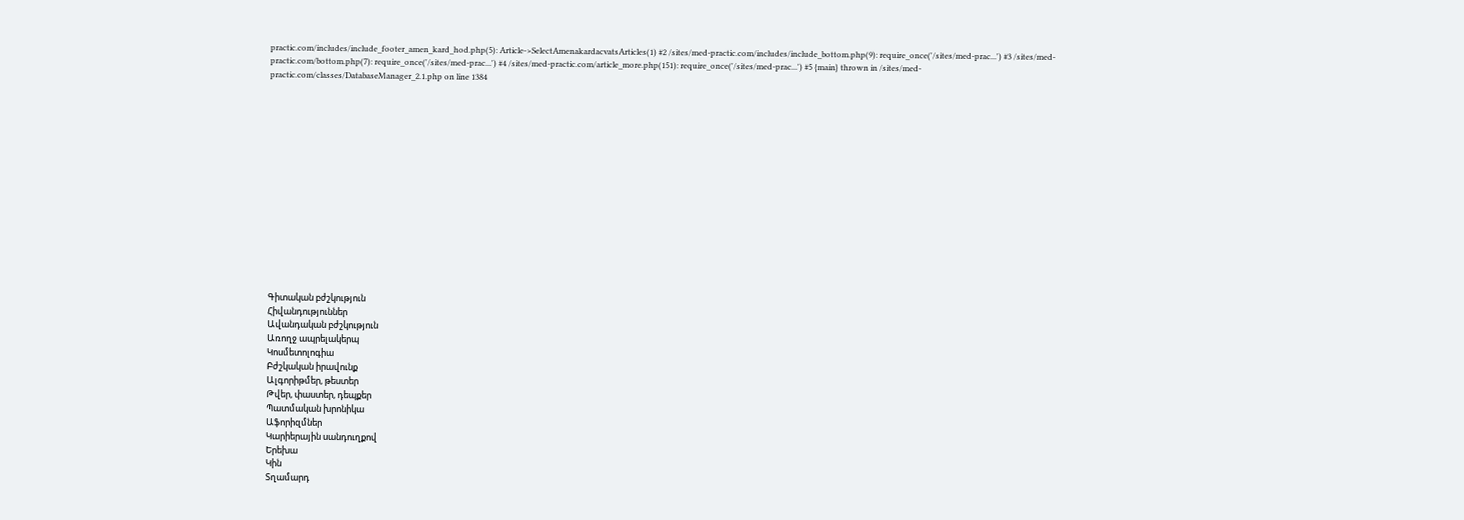practic.com/includes/include_footer_amen_kard_hod.php(5): Article->SelectAmenakardacvatsArticles(1) #2 /sites/med-practic.com/includes/include_bottom.php(9): require_once('/sites/med-prac...') #3 /sites/med-practic.com/bottom.php(7): require_once('/sites/med-prac...') #4 /sites/med-practic.com/article_more.php(151): require_once('/sites/med-prac...') #5 {main} thrown in /sites/med-practic.com/classes/DatabaseManager_2.1.php on line 1384















Գիտական բժշկություն
Հիվանդություններ
Ավանդական բժշկություն
Առողջ ապրելակերպ
Կոսմետոլոգիա
Բժշկական իրավունք
Ալգորիթմեր, թեստեր
Թվեր, փաստեր, դեպքեր
Պատմական խրոնիկա
Աֆորիզմներ
Կարիերային սանդուղքով
Երեխա
Կին
Տղամարդ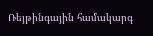Ռեյթինգային համակարգ